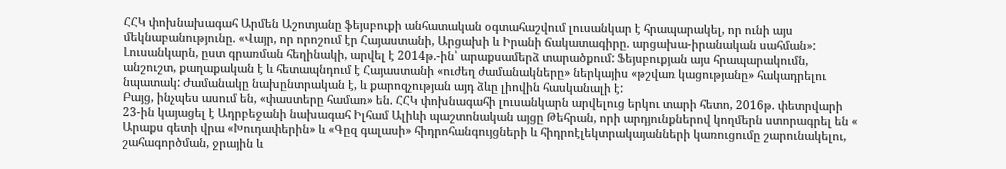ՀՀԿ փոխնախագահ Արմեն Աշոտյանը ֆեյսբուքի անհատական օգտահաշվում լուսանկար է հրապարակել, որ ունի այս մեկնաբանությունը. «Վայր, որ որոշում էր Հայաստանի, Արցախի և Իրանի ճակատագիրը. արցախա-իրանական սահման»:
Լուսանկարն, ըստ գրառման հեղինակի, արվել է 2014թ.-ին՝ արաքսամերձ տարածքում: Ֆեյսբուքյան այս հրապարակումն, անշուշտ, քաղաքական է և հետապնդում է Հայաստանի «ուժեղ ժամանակները» ներկայիս «թշվառ կացությանը» հակադրելու նպատակ: Ժամանակը նախընտրական է, և քարոզչության այդ ձևը լիովին հասկանալի է:
Բայց, ինչպես ասում են, «փաստերը համառ» են. ՀՀԿ փոխնագահի լուսանկարն արվելուց երկու տարի հետո, 2016թ. փետրվարի 23-ին կայացել է Ադրբեջանի նախագահ Իլհամ Ալիևի պաշտոնական այցը Թեհրան, որի արդյունքներով կողմերն ստորագրել են « Արաքս գետի վրա «Խուդափերին» և «Գըզ գալասի» հիդրոհանգույցների և հիդրոէլեկտրակայանների կառուցումը շարունակելու, շահագործման, ջրային և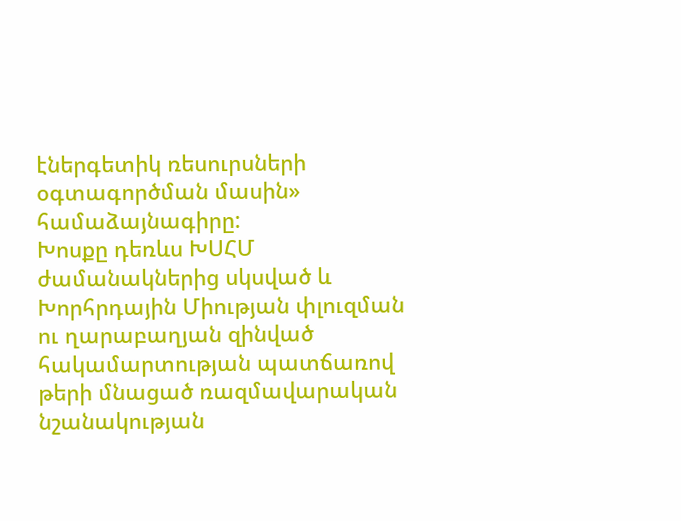էներգետիկ ռեսուրսների օգտագործման մասին» համաձայնագիրը:
Խոսքը դեռևս ԽՍՀՄ ժամանակներից սկսված և Խորհրդային Միության փլուզման ու ղարաբաղյան զինված հակամարտության պատճառով թերի մնացած ռազմավարական նշանակության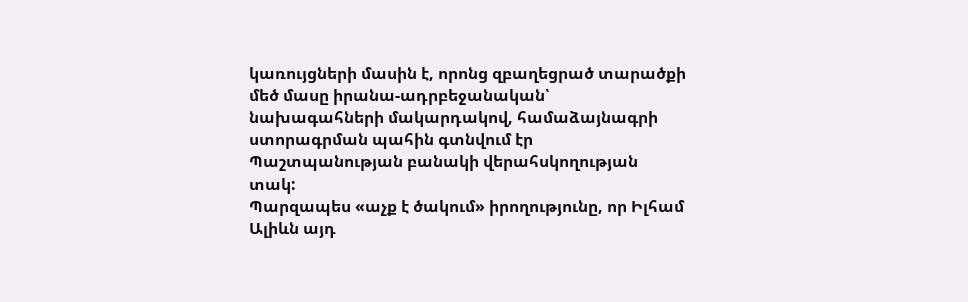կառույցների մասին է, որոնց զբաղեցրած տարածքի մեծ մասը իրանա-ադրբեջանական՝ նախագահների մակարդակով, համաձայնագրի ստորագրման պահին գտնվում էր Պաշտպանության բանակի վերահսկողության տակ:
Պարզապես «աչք է ծակում» իրողությունը, որ Իլհամ Ալիևն այդ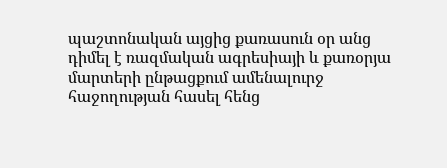պաշտոնական այցից քառասուն օր անց դիմել է ռազմական ագրեսիայի և քառօրյա մարտերի ընթացքում ամենալուրջ հաջողության հասել հենց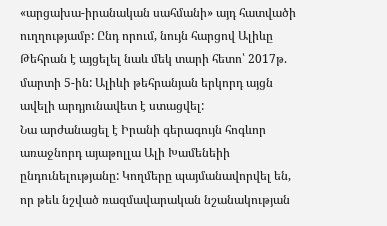«արցախա-իրանական սահմանի» այդ հատվածի ուղղությամբ: Ընդ որում, նույն հարցով Ալիևը Թեհրան է այցելել նաև մեկ տարի հետո՝ 2017թ. մարտի 5-ին: Ալիևի թեհրանյան երկորդ այցն ավելի արդյունավետ է ստացվել:
Նա արժանացել է Իրանի գերագույն հոգևոր առաջնորդ այաթոլլա Ալի Խամենեիի ընդունելությանը: Կողմերը պայմանավորվել են, որ թեև նշված ռազմավարական նշանակության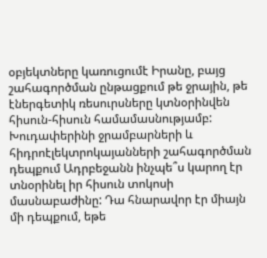օբյեկտները կառուցումէ Իրանը, բայց շահագործման ընթացքում թե ջրային, թե էներգետիկ ռեսուրսները կտնօրինվեն հիսուն-հիսուն համամասնությամբ:
Խուդափերինի ջրամբարների և հիդրոէլեկտրոկայանների շահագործման դեպքում Ադրբեջանն ինչպե՞ս կարող էր տնօրինել իր հիսուն տոկոսի մասնաբաժինը: Դա հնարավոր էր միայն մի դեպքում, եթե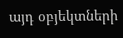այդ օբյեկտների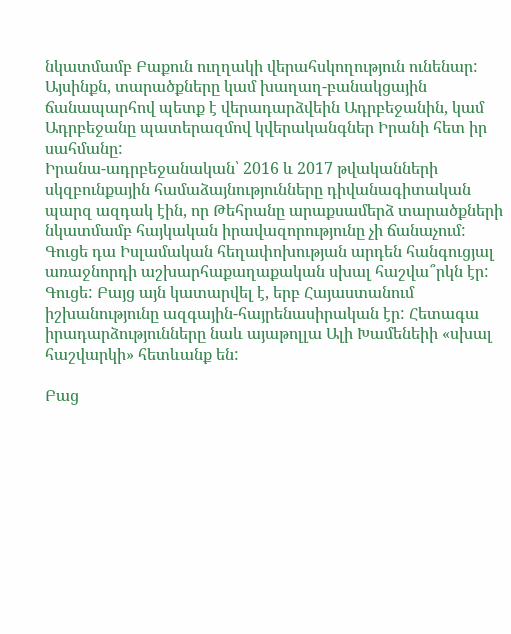նկատմամբ Բաքուն ուղղակի վերահսկողություն ունենար:
Այսինքն, տարածքները կամ խաղաղ-բանակցային ճանապարհով պետք է վերադարձվեին Ադրբեջանին, կամ Ադրբեջանը պատերազմով կվերականգներ Իրանի հետ իր սահմանը:
Իրանա-ադրբեջանական՝ 2016 և 2017 թվականների սկզբունքային համաձայնությունները դիվանագիտական պարզ ազդակ էին, որ Թեհրանը արաքսամերձ տարածքների նկատմամբ հայկական իրավազորությունը չի ճանաչում:
Գուցե դա Իսլամական հեղափոխության արդեն հանգուցյալ առաջնորդի աշխարհաքաղաքական սխալ հաշվա՞րկն էր: Գուցե: Բայց այն կատարվել է, երբ Հայաստանում իշխանությունը ազգային-հայրենասիրական էր: Հետագա իրադարձությունները նաև այաթոլլա Ալի Խամենեիի «սխալ հաշվարկի» հետևանք են:

Բաց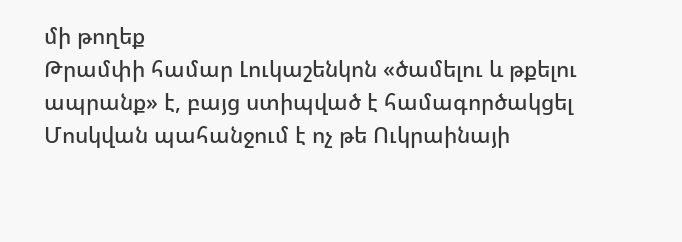մի թողեք
Թրամփի համար Լուկաշենկոն «ծամելու և թքելու ապրանք» է, բայց ստիպված է համագործակցել
Մոսկվան պահանջում է ոչ թե Ուկրաինայի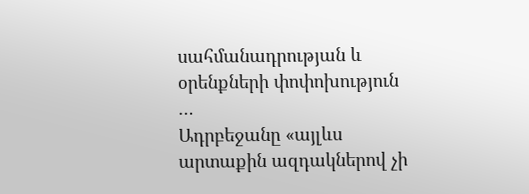սահմանադրության և օրենքների փոփոխություն …
Ադրբեջանը «այլևս արտաքին ազդակներով չի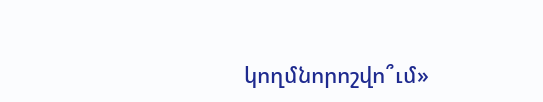կողմնորոշվո՞ւմ»